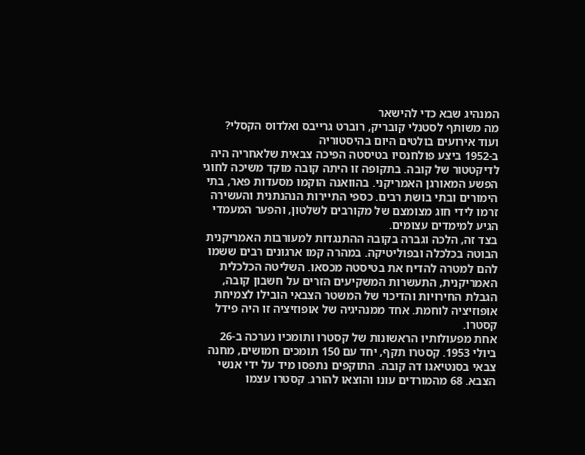המנהיג שבא כדי להישאר
מה משותף לסטנלי קובריק, רוברט גרייבס ואלדוס הקסלי? ועוד אירועים בולטים היום בהיסטוריה
ב-1952 ביצע פולחנסיו בטיסטה הפיכה צבאית שלאחריה היה לדיקטטור של קובה. בתקופה זו היתה קובה מוקד משיכה לחוגי הפשע המאורגן האמריקני. בהוואנה הוקמו מסעדות פאר, בתי הימורים ובתי בושת רבים. כספי התיירות הנהנתנית והעשירה זרמו לידי חוג מצומצם של מקורבים לשלטון, והפער המעמדי הגיע למימדים עצומים.
בצד זה, הלכה וגברה בקובה ההתנגדות למעורבות האמריקנית הבוטה בכלכלה ובפוליטיקה. במהרה קמו ארגונים רבים ששמו להם למטרה להדיח את בטיסטה מכסאו. השליטה הכלכלית האמריקנית, התעשרות המשקיעים הזרים על חשבון קובה, הגבלת החירויות והדיכוי של המשטר הצבאי הובילו לצמיחת אופוזיציה לוחמת. אחד ממנהיגיה של אופוזיציה זו היה פידל קסטרו.
אחת מפעולותיו הראשונות של קסטרו ותומכיו נערכה ב-26 ביולי 1953. קסטרו תקף, יחד עם 150 תומכים חמושים, מחנה צבאי בסנטיאגו דה קובה. התוקפים נתפסו מיד על ידי אנשי הצבא. 68 מהמורדים עונו והוצאו להורג. קסטרו עצמו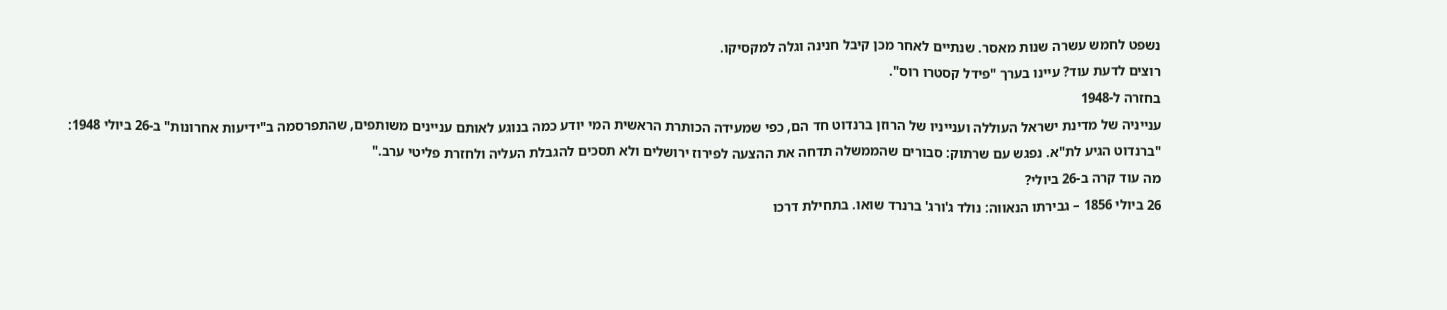נשפט לחמש עשרה שנות מאסר. שנתיים לאחר מכן קיבל חנינה וגלה למקסיקו.
רוצים לדעת עוד? עיינו בערך "פידל קסטרו רוס".
בחזרה ל-1948
ענייניה של מדינת ישראל העוללה וענייניו של הרוזן ברנדוט חד הם, כפי שמעידה הכותרת הראשית המי יודע כמה בנוגע לאותם עניינים משותפים, שהתפרסמה ב"ידיעות אחרונות" ב-26 ביולי 1948:
"ברנדוט הגיע לת"א. נפגש עם שרתוק: סבורים שהממשלה תדחה את ההצעה לפירוז ירושלים ולא תסכים להגבלת העליה ולחזרת פליטי ערב."
מה עוד קרה ב-26 ביולי?
26 ביולי 1856 – גבירתו הנאווה: נולד ג'ורג' ברנרד שואו. בתחילת דרכו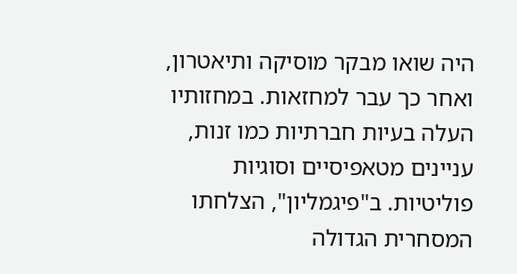היה שואו מבקר מוסיקה ותיאטרון, ואחר כך עבר למחזאות. במחזותיו העלה בעיות חברתיות כמו זנות, עניינים מטאפיסיים וסוגיות פוליטיות. ב"פיגמליון", הצלחתו המסחרית הגדולה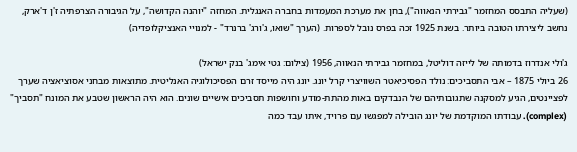(שעליה התבסס המחזמר "גבירתי הנאווה"), בחן את מערכת המעמדות בחברה האנגלית. המחזה "יוהנה הקדושה", על הגיבורה הצרפתיה ז'ן ד'ארק, נחשב ליצירתו הטובה ביותר. בשנת 1925 זכה בפרס נובל לספרות. (הערך "שואו, ג'ורג' ברנרד" - למנויי האנציקלופדיה)

ג'ולי אנדרוז בדמותה של לייזה דוליטל, במחזמר גבירתי הנאווה, 1956 (צילום: גטי אימג' בנק ישראל)
26 ביולי 1875 – אבי התסביכים: נולד הפסיכיאטר השוויצרי קרל יונג. יונג היה מייסד זרם הפסיכולוגיה האנליטית. מתוצאות מבחני אסוציאציה שערך לפציינטים, הגיע למסקנה שתגובותיהם של הנבדקים באות מהתת-מודע וחושפות תסביכים אישיים שונים. הוא היה הראשון שטבע את המונח "תסביך" (complex). עבודתו המוקדמת של יונג הובילה למפגשו עם פרויד, איתו עבד כמה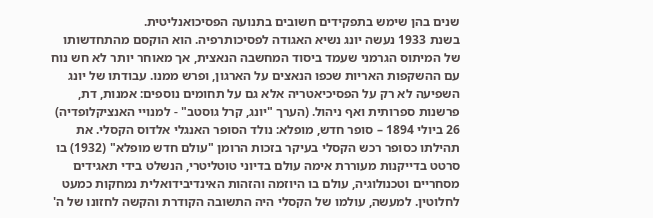שנים בהן שימש בתפקידים חשובים בתנועה הפסיכואנליטית.
בשנת 1933 נעשה יונג נשיא האגודה לפסיכותרפיה. הוא הוקסם מהתחדשותו של המיתוס הגרמני שעמד ביסוד המחשבה הנאצית, אך מאוחר יותר לא חש נוח עם ההשקפות האריות שכפו הנאצים על הארגון, ופרש ממנו. עבודתו של יונג השפיעה לא רק על הפסיכיאטריה אלא גם על תחומים נוספים: אמנות, דת, פרשנות ספרותית ואף ניהול. (הערך "יונג, קרל גוסטב" - למנויי האנציקלופדיה)
26 ביולי 1894 – סופר חדש, מופלא: נולד הסופר האנגלי אלדוס הקסלי. את תהילתו כסופר רכש הקסלי בעיקר בזכות הרומן "עולם חדש מופלא" (1932) בו סרטט בדייקנות מעוררת אימה עולם בדיוני טוטליטרי, הנשלט בידי תאגידים מסחריים וטכנולוגיה, עולם בו היוזמה והזהות האינדיבידואלית נמחקות כמעט לחלוטין. למעשה, עולמו של הקסלי היה התשובה הקודרת והקשה לחזונו של ה'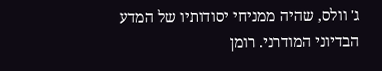ג' וולס, שהיה ממניחי יסודותיו של המדע הבדיוני המודרני. רומן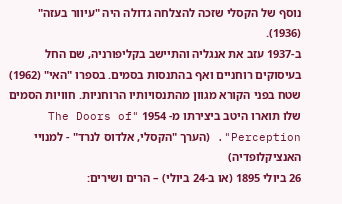נוסף של הקסלי שזכה להצלחה גדולה היה "עיוור בעזה" (1936).
ב-1937 עזב את אנגליה והתיישב בקליפורניה, שם החל בעיסוקים רוחניים ואף בהתנסות בסמים. בספרו "האי" (1962) שטח בפני הקורא מגוון מהתנסויותיו הרוחניות. חוויות הסמים שלו תוארו היטב ביצירתו מ- 1954 "The Doors of Perception". (הערך "הקסלי, אלדוס לנרד" - למנויי האנציקלופדיה)
26 ביולי 1895 (או ב-24 ביולי) – הרים ושירים: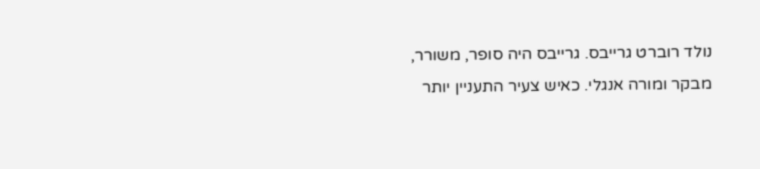נולד רוברט גרייבס. גרייבס היה סופר, משורר, מבקר ומורה אנגלי. כאיש צעיר התעניין יותר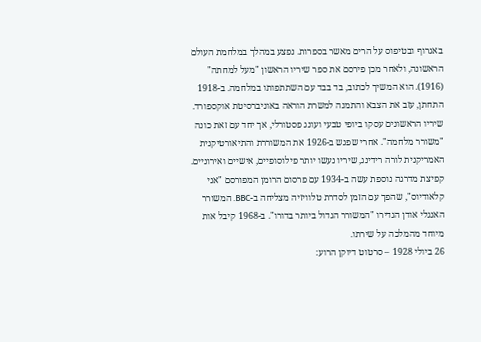באגרוף ובטיפוס על הרים מאשר בספרות. נפצע במהלך במלחמת העולם הראשונה, ולאחר מכן פירסם את ספר שיריו הראשון "מעל למחתה" (1916). הוא המשיך לכתוב, בד בבד עם השתתפותו במלחמה. ב-1918 התחתן, עזב את הצבא והתמנה למשרת הוראה באוניברסיטת אוקספורד.
שיריו הראשונים עסקו ביופי טבעי ועונג פסטורלי, אך יחד עם זאת כונה "משורר מלחמה". אחרי שפגש ב-1926 את המשוררת והתיאורטיקנית האמריקנית לורה רידינג, שיריו נעשו יותר פילוסופיים, אישיים ואירוניים. קפיצת מדרגה נוספת עשה ב-1934 עם פרסום הרומן המפורסם "אני קלאודיוס", שהפך עם הזמן לסדרת טלוויזיה מצליחה ב-BBC. המשורר האנגלי אודן הגדירו "המשורר הגדול ביותר בדורו". ב-1968 קיבל אות מיוחד מהמלכה על שירתו.
26 ביולי 1928 – סרטוט דיוקן הרוע: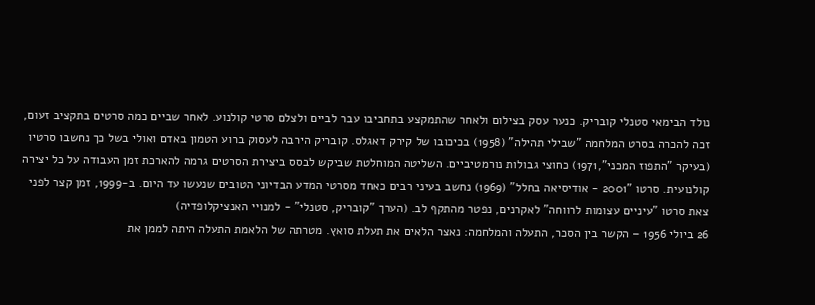נולד הבימאי סטנלי קובריק. כנער עסק בצילום ולאחר שהתמקצע בתחביבו עבר לביים ולצלם סרטי קולנוע. לאחר שביים כמה סרטים בתקציב זעום, זכה להכרה בסרט המלחמה "שבילי תהילה" (1958) בכיכובו של קירק דאגלס. קובריק הירבה לעסוק ברוע הטמון באדם ואולי בשל כך נחשבו סרטיו (בעיקר "התפוז המכני",1971) כחוצי גבולות נורמטיביים. השליטה המוחלטת שביקש לבסס ביצירת הסרטים גרמה להארכת זמן העבודה על כל יצירה קולנועית. סרטו "2001 - אודיסיאה בחלל" (1969) נחשב בעיני רבים כאחד מסרטי המדע הבדיוני הטובים שנעשו עד היום. ב-1999, זמן קצר לפני צאת סרטו "עיניים עצומות לרווחה" לאקרנים, נפטר מהתקף לב. (הערך "קובריק, סטנלי" - למנויי האנציקלופדיה)
26 ביולי 1956 – הקשר בין הסכר, התעלה והמלחמה: נאצר הלאים את תעלת סואץ. מטרתה של הלאמת התעלה היתה לממן את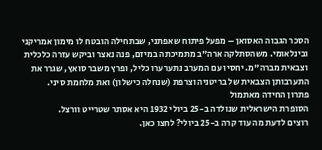הסכר הגבוה האסואן – מפעל פיתוח שאפתני, שבתחילה הובטח לו מימון אמריקני ובינלאומי. משהסתלקה ארה"ב מתמיכתה במיזם, פנה נאצר וביקש עזרה כלכלית וצבאית מברה"מ. יחסיו עם המערב נתערערו כליל, ופרץ משבר סואץ, שגרר את התערבותן הצבאית של בריטניה וצרפת (שנחלה כישלון) ואת מלחמת סיני.
פתרון החידה מאתמול
הסופרת הישראלית שנולדה ב-25 ביולי 1932 היא אסתר שטרייט וורצל.
רוצים לדעת מה עוד קרה ב-25 ביולי? לחצו כאן.